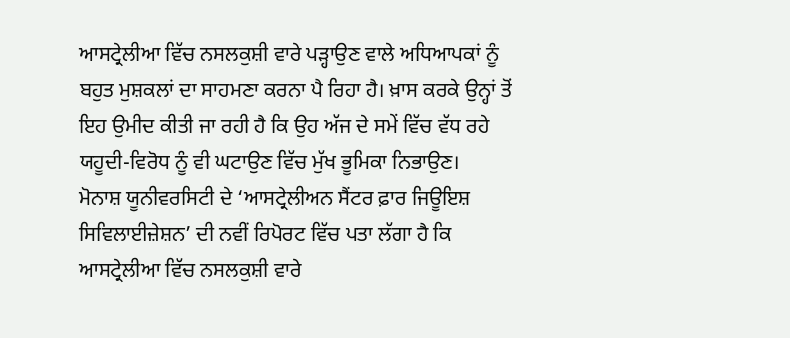ਆਸਟ੍ਰੇਲੀਆ ਵਿੱਚ ਨਸਲਕੁਸ਼ੀ ਵਾਰੇ ਪੜ੍ਹਾਉਣ ਵਾਲੇ ਅਧਿਆਪਕਾਂ ਨੂੰ ਬਹੁਤ ਮੁਸ਼ਕਲਾਂ ਦਾ ਸਾਹਮਣਾ ਕਰਨਾ ਪੈ ਰਿਹਾ ਹੈ। ਖ਼ਾਸ ਕਰਕੇ ਉਨ੍ਹਾਂ ਤੋਂ ਇਹ ਉਮੀਦ ਕੀਤੀ ਜਾ ਰਹੀ ਹੈ ਕਿ ਉਹ ਅੱਜ ਦੇ ਸਮੇਂ ਵਿੱਚ ਵੱਧ ਰਹੇ ਯਹੂਦੀ-ਵਿਰੋਧ ਨੂੰ ਵੀ ਘਟਾਉਣ ਵਿੱਚ ਮੁੱਖ ਭੂਮਿਕਾ ਨਿਭਾਉਣ।
ਮੋਨਾਸ਼ ਯੂਨੀਵਰਸਿਟੀ ਦੇ ‘ਆਸਟ੍ਰੇਲੀਅਨ ਸੈਂਟਰ ਫ਼ਾਰ ਜਿਊਇਸ਼ ਸਿਵਿਲਾਈਜ਼ੇਸ਼ਨ’ ਦੀ ਨਵੀਂ ਰਿਪੋਰਟ ਵਿੱਚ ਪਤਾ ਲੱਗਾ ਹੈ ਕਿ ਆਸਟ੍ਰੇਲੀਆ ਵਿੱਚ ਨਸਲਕੁਸ਼ੀ ਵਾਰੇ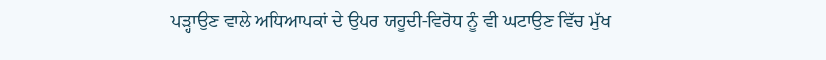ਪੜ੍ਹਾਉਣ ਵਾਲੇ ਅਧਿਆਪਕਾਂ ਦੇ ਉਪਰ ਯਹੂਦੀ-ਵਿਰੋਧ ਨੂੰ ਵੀ ਘਟਾਉਣ ਵਿੱਚ ਮੁੱਖ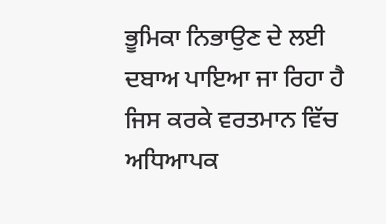ਭੂਮਿਕਾ ਨਿਭਾਉਣ ਦੇ ਲਈ ਦਬਾਅ ਪਾਇਆ ਜਾ ਰਿਹਾ ਹੈ ਜਿਸ ਕਰਕੇ ਵਰਤਮਾਨ ਵਿੱਚ ਅਧਿਆਪਕ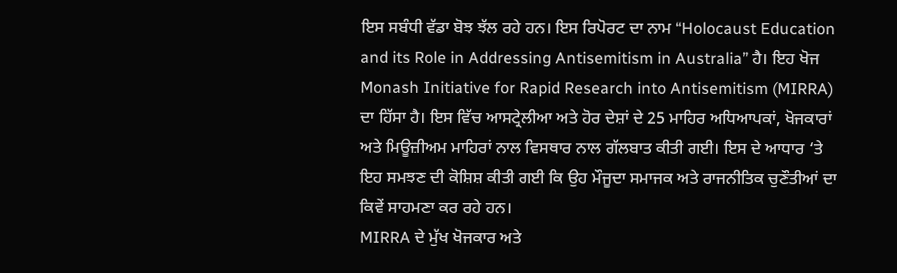ਇਸ ਸਬੰਧੀ ਵੱਡਾ ਬੋਝ ਝੱਲ ਰਹੇ ਹਨ। ਇਸ ਰਿਪੋਰਟ ਦਾ ਨਾਮ “Holocaust Education and its Role in Addressing Antisemitism in Australia” ਹੈ। ਇਹ ਖੋਜ Monash Initiative for Rapid Research into Antisemitism (MIRRA) ਦਾ ਹਿੱਸਾ ਹੈ। ਇਸ ਵਿੱਚ ਆਸਟ੍ਰੇਲੀਆ ਅਤੇ ਹੋਰ ਦੇਸ਼ਾਂ ਦੇ 25 ਮਾਹਿਰ ਅਧਿਆਪਕਾਂ, ਖੋਜਕਾਰਾਂ ਅਤੇ ਮਿਊਜ਼ੀਅਮ ਮਾਹਿਰਾਂ ਨਾਲ ਵਿਸਥਾਰ ਨਾਲ ਗੱਲਬਾਤ ਕੀਤੀ ਗਈ। ਇਸ ਦੇ ਆਧਾਰ ‘ਤੇ ਇਹ ਸਮਝਣ ਦੀ ਕੋਸ਼ਿਸ਼ ਕੀਤੀ ਗਈ ਕਿ ਉਹ ਮੌਜੂਦਾ ਸਮਾਜਕ ਅਤੇ ਰਾਜਨੀਤਿਕ ਚੁਣੌਤੀਆਂ ਦਾ ਕਿਵੇਂ ਸਾਹਮਣਾ ਕਰ ਰਹੇ ਹਨ।
MIRRA ਦੇ ਮੁੱਖ ਖੋਜਕਾਰ ਅਤੇ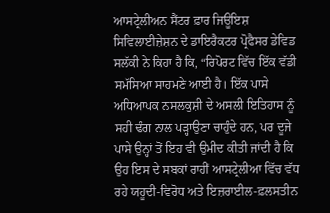ਆਸਟ੍ਰੇਲੀਅਨ ਸੈਂਟਰ ਫ਼ਾਰ ਜਿਊਇਸ਼ ਸਿਵਿਲਾਈਜ਼ੇਸ਼ਨ ਦੇ ਡਾਇਰੈਕਟਰ ਪ੍ਰੋਫੈਸਰ ਡੇਵਿਡ ਸਲੱਕੀ ਨੇ ਕਿਹਾ ਹੈ ਕਿ, “ਰਿਪੋਰਟ ਵਿੱਚ ਇੱਕ ਵੱਡੀ ਸਮੱਸਿਆ ਸਾਹਮਣੇ ਆਈ ਹੈ। ਇੱਕ ਪਾਸੇ ਅਧਿਆਪਕ ਨਸਲਕੁਸ਼ੀ ਦੇ ਅਸਲੀ ਇਤਿਹਾਸ ਨੂੰ ਸਹੀ ਢੰਗ ਨਾਲ ਪੜ੍ਹਾਉਣਾ ਚਾਹੁੰਦੇ ਹਨ, ਪਰ ਦੂਜੇ ਪਾਸੇ ਉਨ੍ਹਾਂ ਤੋਂ ਇਹ ਵੀ ਉਮੀਦ ਕੀਤੀ ਜਾਂਦੀ ਹੈ ਕਿ ਉਹ ਇਸ ਦੇ ਸਬਕਾਂ ਰਾਹੀਂ ਆਸਟ੍ਰੇਲੀਆ ਵਿੱਚ ਵੱਧ ਰਹੇ ਯਹੂਦੀ-ਵਿਰੋਧ ਅਤੇ ਇਜ਼ਰਾਈਲ-ਫ਼ਲਸਤੀਨ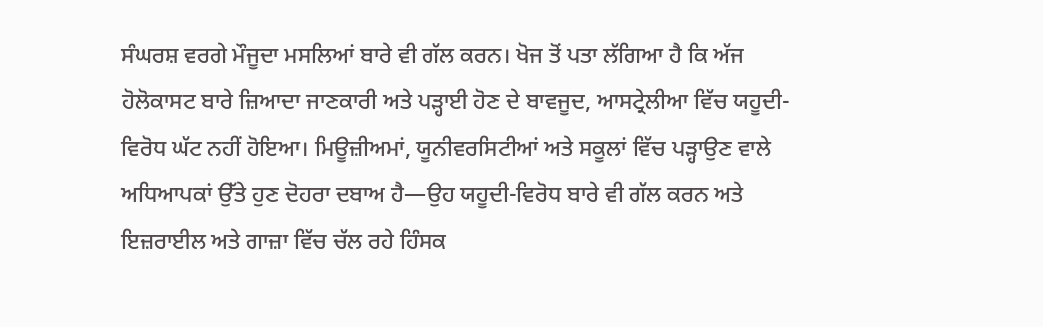ਸੰਘਰਸ਼ ਵਰਗੇ ਮੌਜੂਦਾ ਮਸਲਿਆਂ ਬਾਰੇ ਵੀ ਗੱਲ ਕਰਨ। ਖੋਜ ਤੋਂ ਪਤਾ ਲੱਗਿਆ ਹੈ ਕਿ ਅੱਜ ਹੋਲੋਕਾਸਟ ਬਾਰੇ ਜ਼ਿਆਦਾ ਜਾਣਕਾਰੀ ਅਤੇ ਪੜ੍ਹਾਈ ਹੋਣ ਦੇ ਬਾਵਜੂਦ, ਆਸਟ੍ਰੇਲੀਆ ਵਿੱਚ ਯਹੂਦੀ-ਵਿਰੋਧ ਘੱਟ ਨਹੀਂ ਹੋਇਆ। ਮਿਊਜ਼ੀਅਮਾਂ, ਯੂਨੀਵਰਸਿਟੀਆਂ ਅਤੇ ਸਕੂਲਾਂ ਵਿੱਚ ਪੜ੍ਹਾਉਣ ਵਾਲੇ ਅਧਿਆਪਕਾਂ ਉੱਤੇ ਹੁਣ ਦੋਹਰਾ ਦਬਾਅ ਹੈ—ਉਹ ਯਹੂਦੀ-ਵਿਰੋਧ ਬਾਰੇ ਵੀ ਗੱਲ ਕਰਨ ਅਤੇ ਇਜ਼ਰਾਈਲ ਅਤੇ ਗਾਜ਼ਾ ਵਿੱਚ ਚੱਲ ਰਹੇ ਹਿੰਸਕ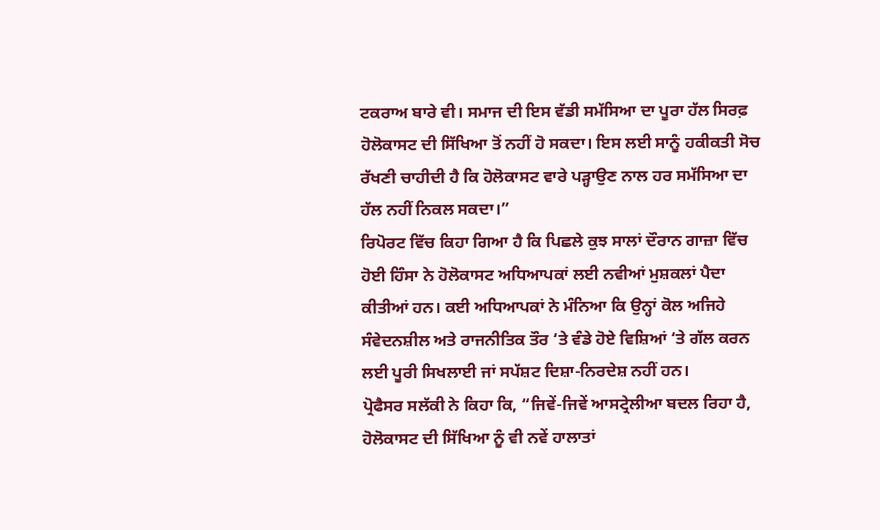ਟਕਰਾਅ ਬਾਰੇ ਵੀ। ਸਮਾਜ ਦੀ ਇਸ ਵੱਡੀ ਸਮੱਸਿਆ ਦਾ ਪੂਰਾ ਹੱਲ ਸਿਰਫ਼ ਹੋਲੋਕਾਸਟ ਦੀ ਸਿੱਖਿਆ ਤੋਂ ਨਹੀਂ ਹੋ ਸਕਦਾ। ਇਸ ਲਈ ਸਾਨੂੰ ਹਕੀਕਤੀ ਸੋਚ ਰੱਖਣੀ ਚਾਹੀਦੀ ਹੈ ਕਿ ਹੋਲੋਕਾਸਟ ਵਾਰੇ ਪੜ੍ਹਾਉਣ ਨਾਲ ਹਰ ਸਮੱਸਿਆ ਦਾ ਹੱਲ ਨਹੀਂ ਨਿਕਲ ਸਕਦਾ।”
ਰਿਪੋਰਟ ਵਿੱਚ ਕਿਹਾ ਗਿਆ ਹੈ ਕਿ ਪਿਛਲੇ ਕੁਝ ਸਾਲਾਂ ਦੌਰਾਨ ਗਾਜ਼ਾ ਵਿੱਚ ਹੋਈ ਹਿੰਸਾ ਨੇ ਹੋਲੋਕਾਸਟ ਅਧਿਆਪਕਾਂ ਲਈ ਨਵੀਆਂ ਮੁਸ਼ਕਲਾਂ ਪੈਦਾ ਕੀਤੀਆਂ ਹਨ। ਕਈ ਅਧਿਆਪਕਾਂ ਨੇ ਮੰਨਿਆ ਕਿ ਉਨ੍ਹਾਂ ਕੋਲ ਅਜਿਹੇ ਸੰਵੇਦਨਸ਼ੀਲ ਅਤੇ ਰਾਜਨੀਤਿਕ ਤੌਰ ‘ਤੇ ਵੰਡੇ ਹੋਏ ਵਿਸ਼ਿਆਂ ‘ਤੇ ਗੱਲ ਕਰਨ ਲਈ ਪੂਰੀ ਸਿਖਲਾਈ ਜਾਂ ਸਪੱਸ਼ਟ ਦਿਸ਼ਾ-ਨਿਰਦੇਸ਼ ਨਹੀਂ ਹਨ।
ਪ੍ਰੋਫੈਸਰ ਸਲੱਕੀ ਨੇ ਕਿਹਾ ਕਿ, “ਜਿਵੇਂ-ਜਿਵੇਂ ਆਸਟ੍ਰੇਲੀਆ ਬਦਲ ਰਿਹਾ ਹੈ, ਹੋਲੋਕਾਸਟ ਦੀ ਸਿੱਖਿਆ ਨੂੰ ਵੀ ਨਵੇਂ ਹਾਲਾਤਾਂ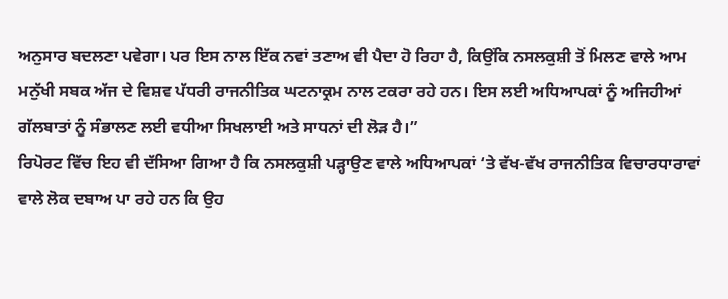ਅਨੁਸਾਰ ਬਦਲਣਾ ਪਵੇਗਾ। ਪਰ ਇਸ ਨਾਲ ਇੱਕ ਨਵਾਂ ਤਣਾਅ ਵੀ ਪੈਦਾ ਹੋ ਰਿਹਾ ਹੈ, ਕਿਉਂਕਿ ਨਸਲਕੁਸ਼ੀ ਤੋਂ ਮਿਲਣ ਵਾਲੇ ਆਮ ਮਨੁੱਖੀ ਸਬਕ ਅੱਜ ਦੇ ਵਿਸ਼ਵ ਪੱਧਰੀ ਰਾਜਨੀਤਿਕ ਘਟਨਾਕ੍ਰਮ ਨਾਲ ਟਕਰਾ ਰਹੇ ਹਨ। ਇਸ ਲਈ ਅਧਿਆਪਕਾਂ ਨੂੰ ਅਜਿਹੀਆਂ ਗੱਲਬਾਤਾਂ ਨੂੰ ਸੰਭਾਲਣ ਲਈ ਵਧੀਆ ਸਿਖਲਾਈ ਅਤੇ ਸਾਧਨਾਂ ਦੀ ਲੋੜ ਹੈ।”
ਰਿਪੋਰਟ ਵਿੱਚ ਇਹ ਵੀ ਦੱਸਿਆ ਗਿਆ ਹੈ ਕਿ ਨਸਲਕੁਸ਼ੀ ਪੜ੍ਹਾਉਣ ਵਾਲੇ ਅਧਿਆਪਕਾਂ ‘ਤੇ ਵੱਖ-ਵੱਖ ਰਾਜਨੀਤਿਕ ਵਿਚਾਰਧਾਰਾਵਾਂ ਵਾਲੇ ਲੋਕ ਦਬਾਅ ਪਾ ਰਹੇ ਹਨ ਕਿ ਉਹ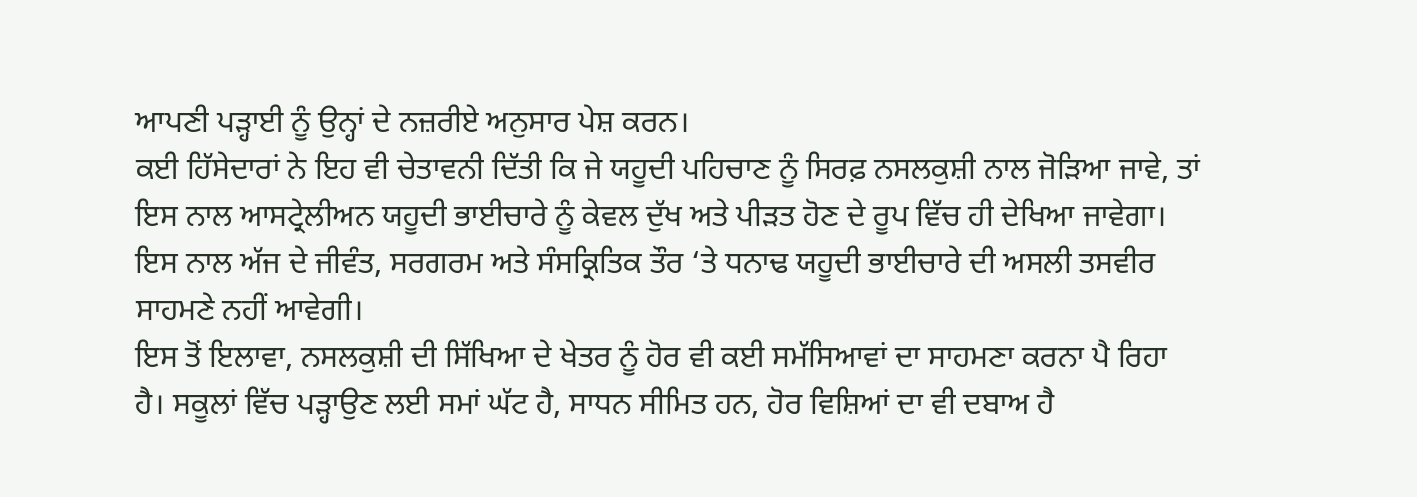ਆਪਣੀ ਪੜ੍ਹਾਈ ਨੂੰ ਉਨ੍ਹਾਂ ਦੇ ਨਜ਼ਰੀਏ ਅਨੁਸਾਰ ਪੇਸ਼ ਕਰਨ।
ਕਈ ਹਿੱਸੇਦਾਰਾਂ ਨੇ ਇਹ ਵੀ ਚੇਤਾਵਨੀ ਦਿੱਤੀ ਕਿ ਜੇ ਯਹੂਦੀ ਪਹਿਚਾਣ ਨੂੰ ਸਿਰਫ਼ ਨਸਲਕੁਸ਼ੀ ਨਾਲ ਜੋੜਿਆ ਜਾਵੇ, ਤਾਂ ਇਸ ਨਾਲ ਆਸਟ੍ਰੇਲੀਅਨ ਯਹੂਦੀ ਭਾਈਚਾਰੇ ਨੂੰ ਕੇਵਲ ਦੁੱਖ ਅਤੇ ਪੀੜਤ ਹੋਣ ਦੇ ਰੂਪ ਵਿੱਚ ਹੀ ਦੇਖਿਆ ਜਾਵੇਗਾ। ਇਸ ਨਾਲ ਅੱਜ ਦੇ ਜੀਵੰਤ, ਸਰਗਰਮ ਅਤੇ ਸੰਸਕ੍ਰਿਤਿਕ ਤੌਰ ‘ਤੇ ਧਨਾਢ ਯਹੂਦੀ ਭਾਈਚਾਰੇ ਦੀ ਅਸਲੀ ਤਸਵੀਰ ਸਾਹਮਣੇ ਨਹੀਂ ਆਵੇਗੀ।
ਇਸ ਤੋਂ ਇਲਾਵਾ, ਨਸਲਕੁਸ਼ੀ ਦੀ ਸਿੱਖਿਆ ਦੇ ਖੇਤਰ ਨੂੰ ਹੋਰ ਵੀ ਕਈ ਸਮੱਸਿਆਵਾਂ ਦਾ ਸਾਹਮਣਾ ਕਰਨਾ ਪੈ ਰਿਹਾ ਹੈ। ਸਕੂਲਾਂ ਵਿੱਚ ਪੜ੍ਹਾਉਣ ਲਈ ਸਮਾਂ ਘੱਟ ਹੈ, ਸਾਧਨ ਸੀਮਿਤ ਹਨ, ਹੋਰ ਵਿਸ਼ਿਆਂ ਦਾ ਵੀ ਦਬਾਅ ਹੈ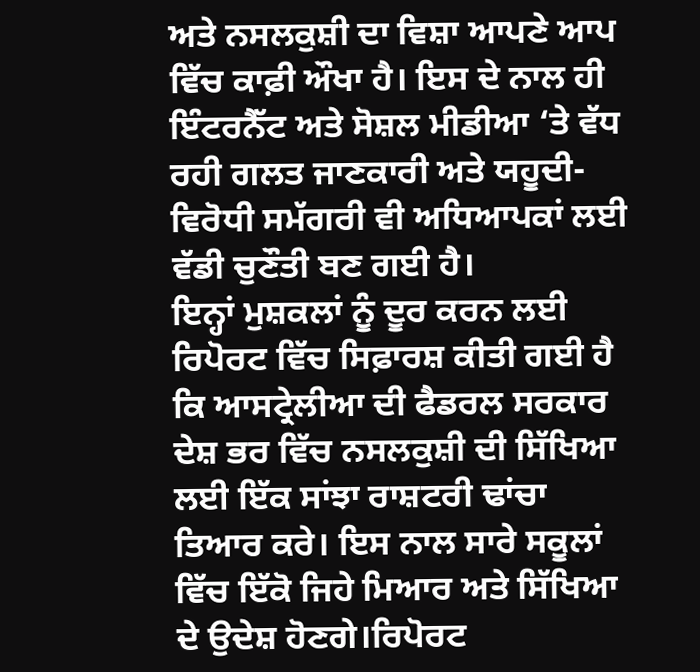ਅਤੇ ਨਸਲਕੁਸ਼ੀ ਦਾ ਵਿਸ਼ਾ ਆਪਣੇ ਆਪ ਵਿੱਚ ਕਾਫ਼ੀ ਔਖਾ ਹੈ। ਇਸ ਦੇ ਨਾਲ ਹੀ ਇੰਟਰਨੈੱਟ ਅਤੇ ਸੋਸ਼ਲ ਮੀਡੀਆ ‘ਤੇ ਵੱਧ ਰਹੀ ਗਲਤ ਜਾਣਕਾਰੀ ਅਤੇ ਯਹੂਦੀ-ਵਿਰੋਧੀ ਸਮੱਗਰੀ ਵੀ ਅਧਿਆਪਕਾਂ ਲਈ ਵੱਡੀ ਚੁਣੌਤੀ ਬਣ ਗਈ ਹੈ।
ਇਨ੍ਹਾਂ ਮੁਸ਼ਕਲਾਂ ਨੂੰ ਦੂਰ ਕਰਨ ਲਈ ਰਿਪੋਰਟ ਵਿੱਚ ਸਿਫ਼ਾਰਸ਼ ਕੀਤੀ ਗਈ ਹੈ ਕਿ ਆਸਟ੍ਰੇਲੀਆ ਦੀ ਫੈਡਰਲ ਸਰਕਾਰ ਦੇਸ਼ ਭਰ ਵਿੱਚ ਨਸਲਕੁਸ਼ੀ ਦੀ ਸਿੱਖਿਆ ਲਈ ਇੱਕ ਸਾਂਝਾ ਰਾਸ਼ਟਰੀ ਢਾਂਚਾ ਤਿਆਰ ਕਰੇ। ਇਸ ਨਾਲ ਸਾਰੇ ਸਕੂਲਾਂ ਵਿੱਚ ਇੱਕੋ ਜਿਹੇ ਮਿਆਰ ਅਤੇ ਸਿੱਖਿਆ ਦੇ ਉਦੇਸ਼ ਹੋਣਗੇ।ਰਿਪੋਰਟ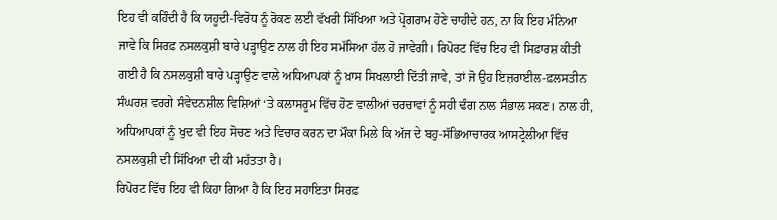ਇਹ ਵੀ ਕਹਿੰਦੀ ਹੈ ਕਿ ਯਹੂਦੀ-ਵਿਰੋਧ ਨੂੰ ਰੋਕਣ ਲਈ ਵੱਖਰੀ ਸਿੱਖਿਆ ਅਤੇ ਪ੍ਰੋਗਰਾਮ ਹੋਣੇ ਚਾਹੀਦੇ ਹਨ, ਨਾ ਕਿ ਇਹ ਮੰਨਿਆ ਜਾਵੇ ਕਿ ਸਿਰਫ਼ ਨਸਲਕੁਸ਼ੀ ਬਾਰੇ ਪੜ੍ਹਾਉਣ ਨਾਲ ਹੀ ਇਹ ਸਮੱਸਿਆ ਹੱਲ ਹੋ ਜਾਵੇਗੀ। ਰਿਪੋਰਟ ਵਿੱਚ ਇਹ ਵੀ ਸਿਫ਼ਾਰਸ਼ ਕੀਤੀ ਗਈ ਹੈ ਕਿ ਨਸਲਕੁਸ਼ੀ ਬਾਰੇ ਪੜ੍ਹਾਉਣ ਵਾਲੇ ਅਧਿਆਪਕਾਂ ਨੂੰ ਖ਼ਾਸ ਸਿਖਲਾਈ ਦਿੱਤੀ ਜਾਵੇ, ਤਾਂ ਜੋ ਉਹ ਇਜ਼ਰਾਈਲ-ਫ਼ਲਸਤੀਨ ਸੰਘਰਸ਼ ਵਰਗੇ ਸੰਵੇਦਨਸ਼ੀਲ ਵਿਸ਼ਿਆਂ ‘ਤੇ ਕਲਾਸਰੂਮ ਵਿੱਚ ਹੋਣ ਵਾਲੀਆਂ ਚਰਚਾਵਾਂ ਨੂੰ ਸਹੀ ਢੰਗ ਨਾਲ ਸੰਭਾਲ ਸਕਣ। ਨਾਲ ਹੀ, ਅਧਿਆਪਕਾਂ ਨੂੰ ਖੁਦ ਵੀ ਇਹ ਸੋਚਣ ਅਤੇ ਵਿਚਾਰ ਕਰਨ ਦਾ ਮੌਕਾ ਮਿਲੇ ਕਿ ਅੱਜ ਦੇ ਬਹੁ-ਸੱਭਿਆਚਾਰਕ ਆਸਟ੍ਰੇਲੀਆ ਵਿੱਚ ਨਸਲਕੁਸ਼ੀ ਦੀ ਸਿੱਖਿਆ ਦੀ ਕੀ ਮਹੱਤਤਾ ਹੈ।
ਰਿਪੋਰਟ ਵਿੱਚ ਇਹ ਵੀ ਕਿਹਾ ਗਿਆ ਹੈ ਕਿ ਇਹ ਸਹਾਇਤਾ ਸਿਰਫ਼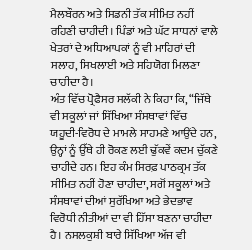ਮੈਲਬੌਰਨ ਅਤੇ ਸਿਡਨੀ ਤੱਕ ਸੀਮਿਤ ਨਹੀਂ ਰਹਿਣੀ ਚਾਹੀਦੀ। ਪਿੰਡਾਂ ਅਤੇ ਘੱਟ ਸਾਧਨਾਂ ਵਾਲੇ ਖੇਤਰਾਂ ਦੇ ਅਧਿਆਪਕਾਂ ਨੂੰ ਵੀ ਮਾਹਿਰਾਂ ਦੀ ਸਲਾਹ, ਸਿਖਲਾਈ ਅਤੇ ਸਹਿਯੋਗ ਮਿਲਣਾ ਚਾਹੀਦਾ ਹੈ।
ਅੰਤ ਵਿੱਚ ਪ੍ਰੋਫੈਸਰ ਸਲੱਕੀ ਨੇ ਕਿਹਾ ਕਿ, “ਜਿੱਥੇ ਵੀ ਸਕੂਲਾਂ ਜਾਂ ਸਿੱਖਿਆ ਸੰਸਥਾਵਾਂ ਵਿੱਚ ਯਹੂਦੀ-ਵਿਰੋਧ ਦੇ ਮਾਮਲੇ ਸਾਹਮਣੇ ਆਉਂਦੇ ਹਨ, ਉਨ੍ਹਾਂ ਨੂੰ ਉੱਥੇ ਹੀ ਰੋਕਣ ਲਈ ਢੁੱਕਵੇਂ ਕਦਮ ਚੁੱਕਣੇ ਚਾਹੀਦੇ ਹਨ। ਇਹ ਕੰਮ ਸਿਰਫ਼ ਪਾਠਕ੍ਰਮ ਤੱਕ ਸੀਮਿਤ ਨਹੀਂ ਹੋਣਾ ਚਾਹੀਦਾ, ਸਗੋਂ ਸਕੂਲਾਂ ਅਤੇ ਸੰਸਥਾਵਾਂ ਦੀਆਂ ਸੁਰੱਖਿਆ ਅਤੇ ਭੇਦਭਾਵ ਵਿਰੋਧੀ ਨੀਤੀਆਂ ਦਾ ਵੀ ਹਿੱਸਾ ਬਣਨਾ ਚਾਹੀਦਾ ਹੈ। ਨਸਲਕੁਸ਼ੀ ਬਾਰੇ ਸਿੱਖਿਆ ਅੱਜ ਵੀ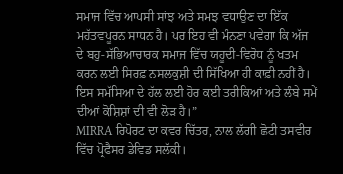ਸਮਾਜ ਵਿੱਚ ਆਪਸੀ ਸਾਂਝ ਅਤੇ ਸਮਝ ਵਧਾਉਣ ਦਾ ਇੱਕ ਮਹੱਤਵਪੂਰਨ ਸਾਧਨ ਹੈ। ਪਰ ਇਹ ਵੀ ਮੰਨਣਾ ਪਵੇਗਾ ਕਿ ਅੱਜ ਦੇ ਬਹੁ-ਸੱਭਿਆਚਾਰਕ ਸਮਾਜ ਵਿੱਚ ਯਹੂਦੀ-ਵਿਰੋਧ ਨੂੰ ਖਤਮ ਕਰਨ ਲਈ ਸਿਰਫ਼ ਨਸਲਕੁਸ਼ੀ ਦੀ ਸਿੱਖਿਆ ਹੀ ਕਾਫ਼ੀ ਨਹੀਂ ਹੈ। ਇਸ ਸਮੱਸਿਆ ਦੇ ਹੱਲ ਲਈ ਹੋਰ ਕਈ ਤਰੀਕਿਆਂ ਅਤੇ ਲੰਬੇ ਸਮੇਂ ਦੀਆਂ ਕੋਸ਼ਿਸ਼ਾਂ ਦੀ ਵੀ ਲੋੜ ਹੈ।”
MIRRA ਰਿਪੋਰਟ ਦਾ ਕਵਰ ਚਿੱਤਰ, ਨਾਲ ਲੱਗੀ ਛੋਟੀ ਤਸਵੀਰ ਵਿੱਚ ਪ੍ਰੋਫੈਸਰ ਡੇਵਿਡ ਸਲੱਕੀ।